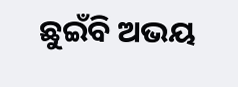ଛୁଇଁବି ଅଭୟ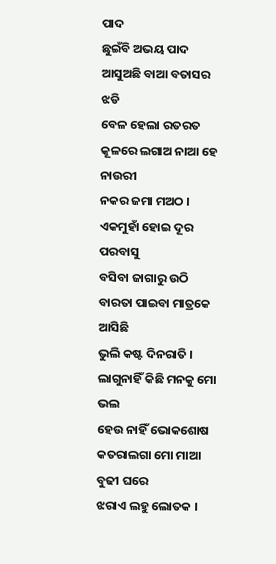ପାଦ
ଛୁଇଁବି ଅଭୟ ପାଦ
ଆସୁଅଛି ବାଆ ବତାସର ଝଡି
ବେଳ ହେଲା ରତରତ
କୂଳରେ ଲଗାଅ ନାଆ ହେ ନାଉରୀ
ନକର ଜମା ମଅଠ ।
ଏକମୁହାଁ ହୋଇ ଦୂର ପରବାସୁ
ବସିବା ଜାଗାରୁ ଉଠି
ବାରତା ପାଇବା ମାତ୍ରକେ ଆସିଛି
ଭୁଲି କଷ୍ଟ ଦିନରାତି ।
ଲାଗୁନାହିଁ କିଛି ମନକୁ ମୋ ଭଲ
ହେଉ ନାହିଁ ଭୋକଶୋଷ
କତରାଲଗା ମୋ ମାଆ ବୁଢୀ ଘରେ
ଝରାଏ ଲହୁ ଲୋତକ ।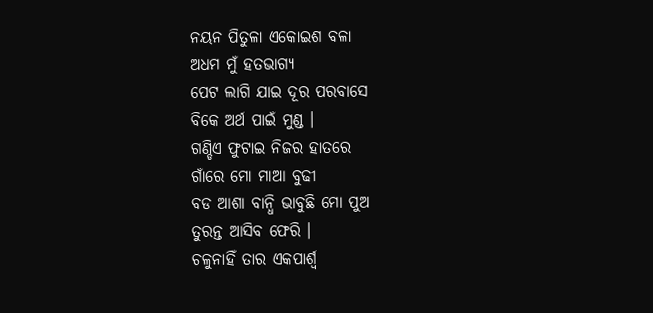ନୟନ ପିତୁଳା ଏକୋଇଶ ବଳା
ଅଧମ ମୁଁ ହତଭାଗ୍ୟ
ପେଟ ଲାଗି ଯାଇ ଦୂର ପରବାସେ
ବିକେ ଅର୍ଥ ପାଇଁ ମୁଣ୍ଡ ।
ଗଣ୍ଡିଏ ଫୁଟାଇ ନିଜର ହାତରେ
ଗାଁରେ ମୋ ମାଆ ବୁଢୀ
ବଡ ଆଶା ବାନ୍ଧି ଭାବୁଛି ମୋ ପୁଅ
ତୁରନ୍ତ ଆସିବ ଫେରି ।
ଚଳୁନାହିଁ ତାର ଏକପାର୍ଶ୍ବ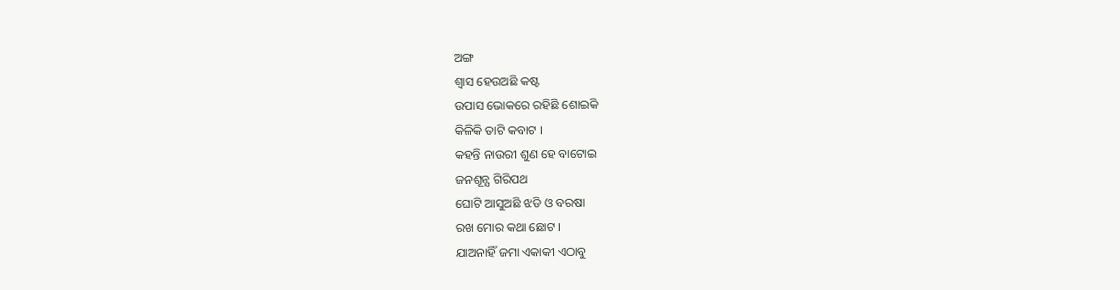ଅଙ୍ଗ
ଶ୍ବାସ ହେଉଅଛି କଷ୍ଟ
ଉପାସ ଭୋକରେ ରହିଛି ଶୋଇକି
କିଳିକି ତାଟି କବାଟ ।
କହନ୍ତି ନାଉରୀ ଶୁଣ ହେ ବାଟୋଇ
ଜନଶୂନ୍ଯ ଗିରିପଥ
ଘୋଟି ଆସୁଅଛି ଝଡି ଓ ବରଷା
ରଖ ମୋର କଥା ଛୋଟ ।
ଯାଅନାହିଁ ଜମା ଏକାକୀ ଏଠାବୁ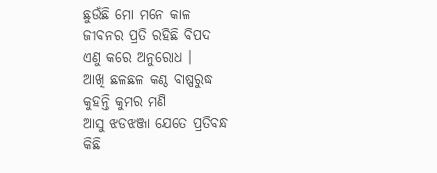ଛୁଉଁଛି ମୋ ମନେ କାଳ
ଜୀବନର ପ୍ରତି ରହିଛି ବିପଦ
ଏଣୁ କରେ ଅନୁରୋଧ ।
ଆଖି ଛଳଛଳ କଣ୍ଠ ବାଷ୍ପରୁଦ୍ଧ
କୁହନ୍ତି କୁମର ମଣି
ଆସୁ ଝଡଝଞ୍ଜା ଯେତେ ପ୍ରତିବନ୍ଧ
କିଛି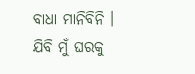ବାଧା ମାନିବିନି ।
ଯିବି ମୁଁ ଘରକୁ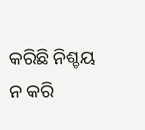କରିଛି ନିଶ୍ଚୟ
ନ କରି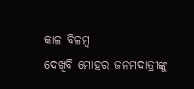କାଳ ବିଳମ୍ବ
ଦେଖିବି ମୋହର ଜନମଦାତ୍ରୀଙ୍କୁ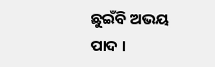ଛୁଇଁବି ଅଭୟ ପାଦ ।